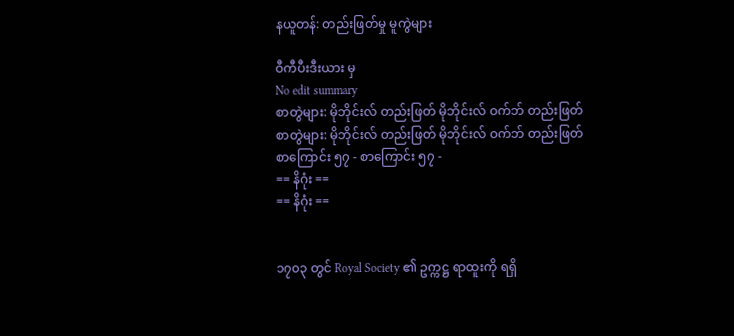နယူတန်: တည်းဖြတ်မှု မူကွဲများ

ဝီကီပီးဒီးယား မှ
No edit summary
စာတွဲများ: မိုဘိုင်းလ် တည်းဖြတ် မိုဘိုင်းလ် ဝက်ဘ် တည်းဖြတ်
စာတွဲများ: မိုဘိုင်းလ် တည်းဖြတ် မိုဘိုင်းလ် ဝက်ဘ် တည်းဖြတ်
စာကြောင်း ၅၇ - စာကြောင်း ၅၇ -
== နိဂုံး ==
== နိဂုံး ==


၁၇၀၃ တွင် Royal Society ၏ ဥက္ကဋ္ဌ ရာထူးကို ရရှိ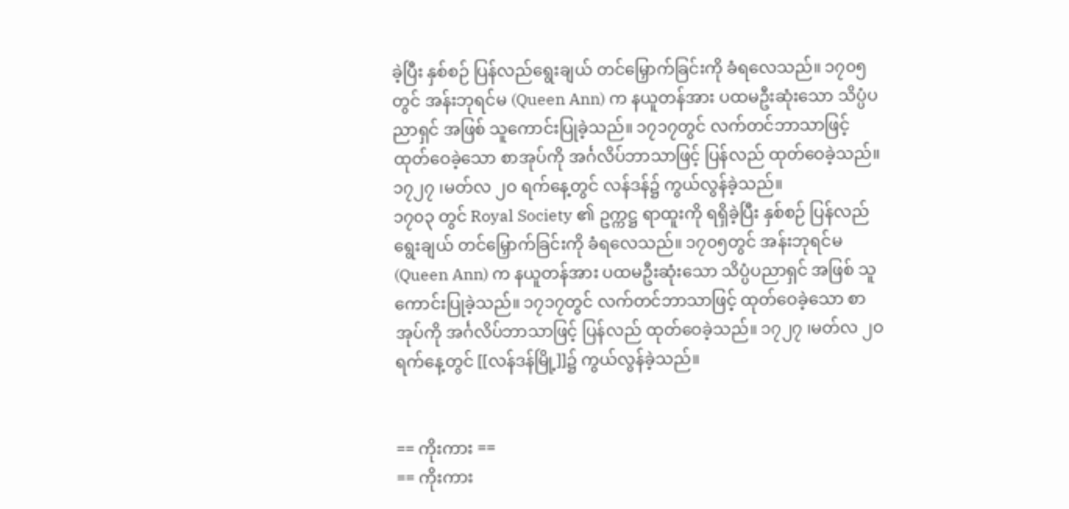ခဲ့ပြီး နှစ်စဉ် ပြန်လည်ရွေးချယ် တင်မြှောက်ခြင်းကို ခံရလေသည်။ ၁၇၀၅တွင် အန်းဘုရင်မ (Queen Ann) က နယူတန်အား ပထမဦးဆုံးသော သိပ္ပံပညာရှင် အဖြစ် သူကောင်းပြုခဲ့သည်။ ၁၇၁၇တွင် လက်တင်ဘာသာဖြင့် ထုတ်ဝေခဲ့သော စာအုပ်ကို အင်္ဂလိပ်ဘာသာဖြင့် ပြန်လည် ထုတ်ဝေခဲ့သည်။ ၁၇၂၇ ၊မတ်လ ၂ဝ ရက်နေ့တွင် လန်ဒန်၌ ကွယ်လွန်ခဲ့သည်။
၁၇၀၃ တွင် Royal Society ၏ ဥက္ကဋ္ဌ ရာထူးကို ရရှိခဲ့ပြီး နှစ်စဉ် ပြန်လည်ရွေးချယ် တင်မြှောက်ခြင်းကို ခံရလေသည်။ ၁၇၀၅တွင် အန်းဘုရင်မ (Queen Ann) က နယူတန်အား ပထမဦးဆုံးသော သိပ္ပံပညာရှင် အဖြစ် သူကောင်းပြုခဲ့သည်။ ၁၇၁၇တွင် လက်တင်ဘာသာဖြင့် ထုတ်ဝေခဲ့သော စာအုပ်ကို အင်္ဂလိပ်ဘာသာဖြင့် ပြန်လည် ထုတ်ဝေခဲ့သည်။ ၁၇၂၇ ၊မတ်လ ၂ဝ ရက်နေ့တွင် [[လန်ဒန်မြို့]]၌ ကွယ်လွန်ခဲ့သည်။


== ကိုးကား ==
== ကိုးကား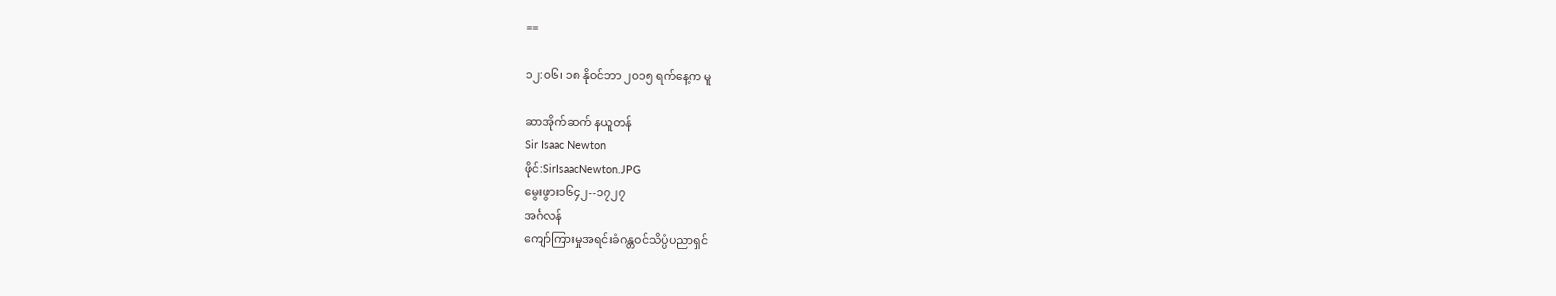==

၁၂:၀၆၊ ၁၈ နိုဝင်ဘာ ၂၀၁၅ ရက်နေ့က မူ

ဆာအိုက်ဆက် နယူတန်
Sir Isaac Newton
ဖိုင်:SirIsaacNewton.JPG
မွေးဖွား၁၆၄၂--၁၇၂၇
အင်္ဂလန်
ကျော်ကြားမှုအရင်းခံဂန္တဝင်သိပ္ပံပညာရှင်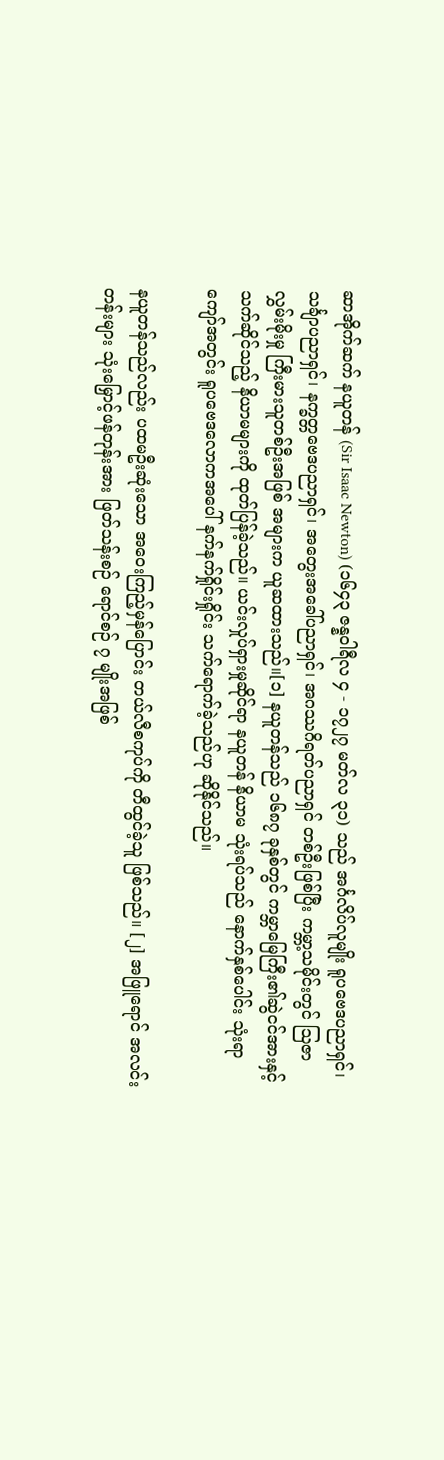ဆာအိုက်ဆက် နယူတန် (Sir Isaac Newton) (၁၆၄၃ ဇန္နဝါရီလ ၄ - ၁၇၂၇ မတ်လ ၃၁) သည် အင်္ဂလိပ်လူမျိုး ရူပဗေဒပညာရှင်၊ သင်္ချာပညာရှင်၊ နက္ခတ္တဗေဒပညာရှင်၊ အတွေးအခေါ်ပညာရှင်၊ အဂဿဂိရတ်ပညာရှင် တစ်ဦးဖြစ်ပြီး ကမ္ဘာ့သမိုင်းတွင် ဩဇာလွှမ်းမိုးမှု ကြီးမားသူတစ်ဦးအဖြစ် အများက ယူဆထားသည်။[၁] နယူတန်သည် ၁၆၈၇ ခုနှစ်တွင် ကမ္ဘာမြေကြီး၏ဆွဲငင်အားနှင့် သက်ဆိုင်သည့် နိယာမများကို ထုတ်ပြန်ခဲ့သည်။ ယင်းလှုပ်ရှားမှုဆိုင်ရာ နယူတန် နိယာမ သုံးရပ်သည် နောက်နှစ်ပေါင်း သုံးရာကျော်အတွင်း ရူပဗေဒလောကအပေါ် နက်နက်ရှိုင်းရှိုင်း သက်ရောက်ခဲ့သည်ဟု ဆိုနိုင်သည်။

နယူတန်သည်လည်း ပထမဦးဆုံးသော အဝေးကြည့်မှန်ပြောင်း တယ်လီစကုပ်ကို တီထွင်ခဲ့သူ ဖြစ်သည်။ [၂] အဖြူရောင် အလင်းတန်းများ သုံးမြှောင့်ဖန်တုန်းအား ဖြတ်သန်းစဉ် ရောင်စဉ် ၇ မျိုးအဖြစ်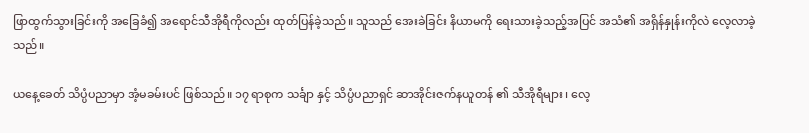ဖြာထွက်သွားခြင်းကို အခြေခံ၍ အရောင်သီအိုရီကိုလည်း ထုတ်ပြန်ခဲ့သည်။ သူသည် အေးခဲခြင်း နိယာမကို ရေးသားခဲ့သည့်အပြင် အသံ၏ အရှိန်နှုန်းကိုလဲ လေ့လာခဲ့သည်။

ယနေ့ခေတ် သိပ္ပံပညာမှာ အံ့မခမ်းပင် ဖြစ်သည်။ ၁၇ ရာစုက သင်္ချာ နှင့် သိပ္ပံပညာရှင် ဆာအိုင်းဇက်နယူတန် ၏ သီအိုရီများ ၊ လေ့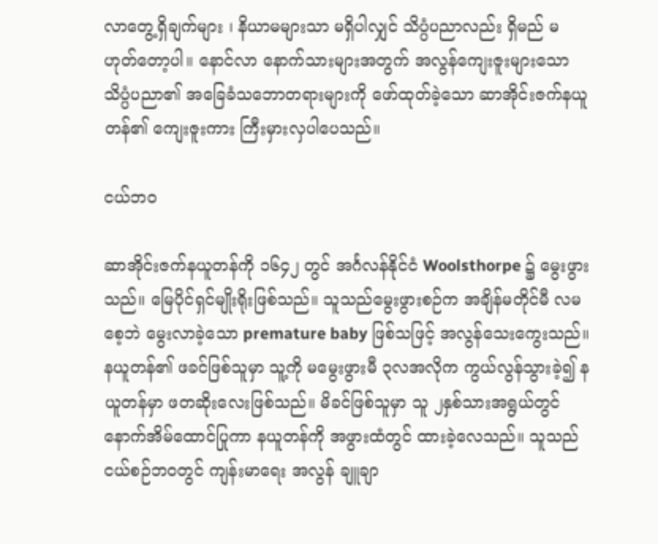လာတွေ့ရှိချက်များ ၊ နိယာမများသာ မရှိပါလျှင် သိပ္ပံပညာလည်း ရှိမည် မဟုတ်တော့ပါ။ နောင်လာ နောက်သားများအတွက် အလွန်ကျေးဇူးများသော သိပ္ပံပညာ၏ အခြေခံသဘောတရားများကို ဖော်ထုတ်ခဲ့သော ဆာအိုင်းဇက်နယူတန်၏ ကျေးဇူးကား ကြီးမှားလှပါပေသည်။

ငယ်ဘဝ

ဆာအိုင်းဇက်နယူတန်ကို ၁၆၄၂ တွင် အင်္ဂလန်နိုင်ငံ Woolsthorpe ၌ မွေးဖွားသည်။ မြေပိုင်ရှင်မျိုးရိုးဖြစ်သည်။ သူသည်မွေးဖွားစဉ်က အချိန်မတိုင်မီ လမစေ့ဘဲ မွေးလာခဲ့သော premature baby ဖြစ်သဖြင့် အလွန်သေးကွေးသည်။ နယူတန်၏ ဖခင်ဖြစ်သူမှာ သူ့ကို မမွေးဖွားမီ ၃လအလိုက ကွယ်လွန်သွားခဲ့၍ နယူတန်မှာ ဖတဆိုးလေးဖြစ်သည်။ မိခင်ဖြစ်သူမှာ သူ ၂နှစ်သားအရွယ်တွင် နောက်အိမ်ထောင်ပြုကာ နယူတန်ကို အဖွားထံတွင် ထားခဲ့လေသည်။ သူသည် ငယ်စဉ်ဘဝတွင် ကျန်းမာရေး အလွန် ချူချာ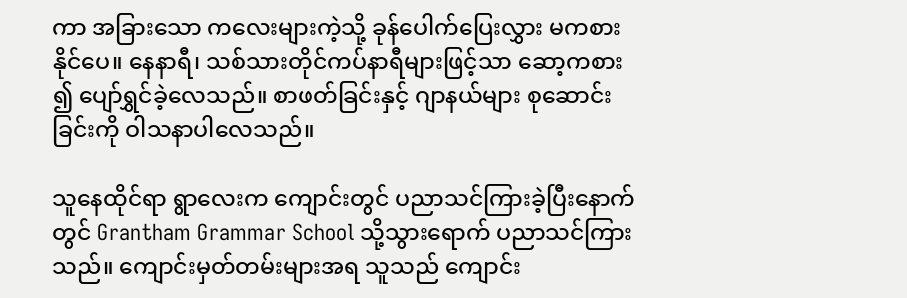ကာ အခြားသော ကလေးများကဲ့သို့ ခုန်ပေါက်ပြေးလွှား မကစားနိုင်ပေ။ နေနာရီ၊ သစ်သားတိုင်ကပ်နာရီများဖြင့်သာ ဆော့ကစား ၍ ပျော်ရွှင်ခဲ့လေသည်။ စာဖတ်ခြင်းနှင့် ဂျာနယ်များ စုဆောင်းခြင်းကို ဝါသနာပါလေသည်။

သူနေထိုင်ရာ ရွာလေးက ကျောင်းတွင် ပညာသင်ကြားခဲ့ပြီးနောက်တွင် Grantham Grammar School သို့သွားရောက် ပညာသင်ကြားသည်။ ကျောင်းမှတ်တမ်းများအရ သူသည် ကျောင်း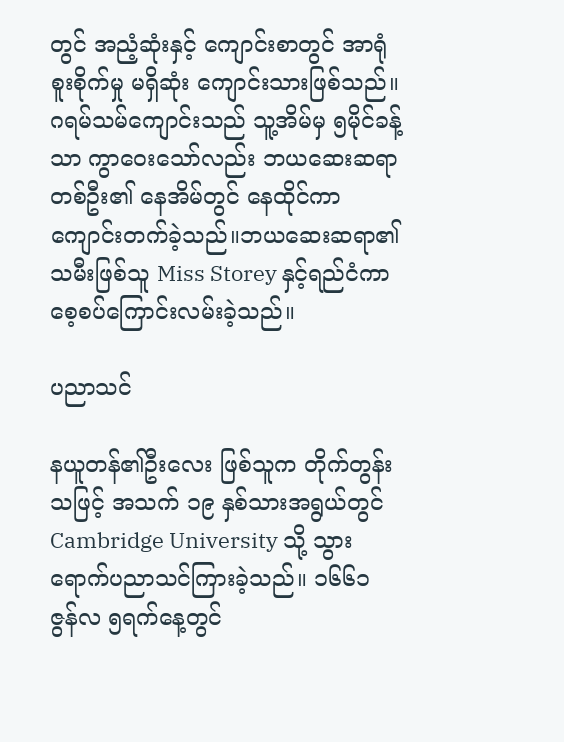တွင် အညံ့ဆုံးနှင့် ကျောင်းစာတွင် အာရုံ စူးစိုက်မှု မရှိဆုံး ကျောင်းသားဖြစ်သည်။ ဂရမ်သမ်ကျောင်းသည် သူ့အိမ်မှ ၅မိုင်ခန့်သာ ကွာဝေးသော်လည်း ဘယဆေးဆရာတစ်ဦး၏ နေအိမ်တွင် နေထိုင်ကာ ကျောင်းတက်ခဲ့သည်။ဘယဆေးဆရာ၏ သမီးဖြစ်သူ Miss Storey နှင့်ရည်ငံကာ စေ့စပ်ကြောင်းလမ်းခဲ့သည်။

ပညာသင်

နယူတန်၏ဦးလေး ဖြစ်သူက တိုက်တွန်းသဖြင့် အသက် ၁၉ နှစ်သားအရွယ်တွင် Cambridge University သို့ သွားရောက်ပညာသင်ကြားခဲ့သည်။ ၁၆၆၁ ဇွန်လ ၅ရက်နေ့တွင်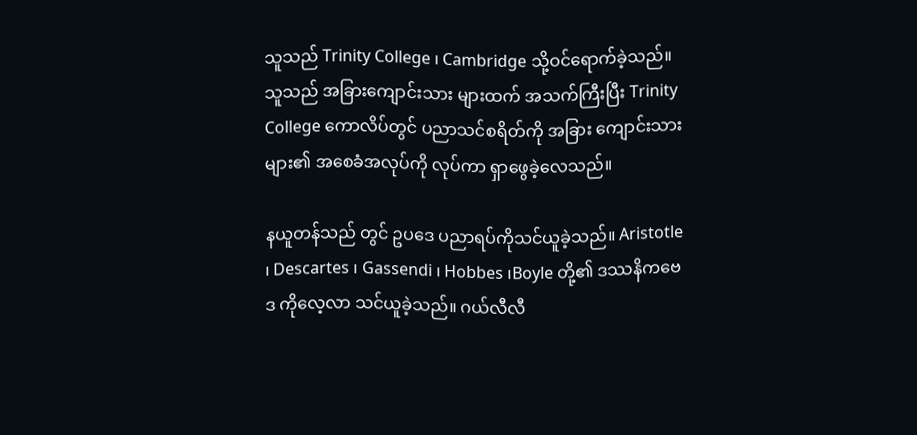သူသည် Trinity College ၊ Cambridge သို့ဝင်ရောက်ခဲ့သည်။ သူသည် အခြားကျောင်းသား များထက် အသက်ကြီးပြီး Trinity College ကောလိပ်တွင် ပညာသင်စရိတ်ကို အခြား ကျောင်းသားများ၏ အစေခံအလုပ်ကို လုပ်ကာ ရှာဖွေခဲ့လေသည်။

နယူတန်သည် တွင် ဥပဒေ ပညာရပ်ကိုသင်ယူခဲ့သည်။ Aristotle ၊ Descartes ၊ Gassendi ၊ Hobbes ၊Boyle တို့၏ ဒဿနိကဗေဒ ကိုလေ့လာ သင်ယူခဲ့သည်။ ဂယ်လီလီ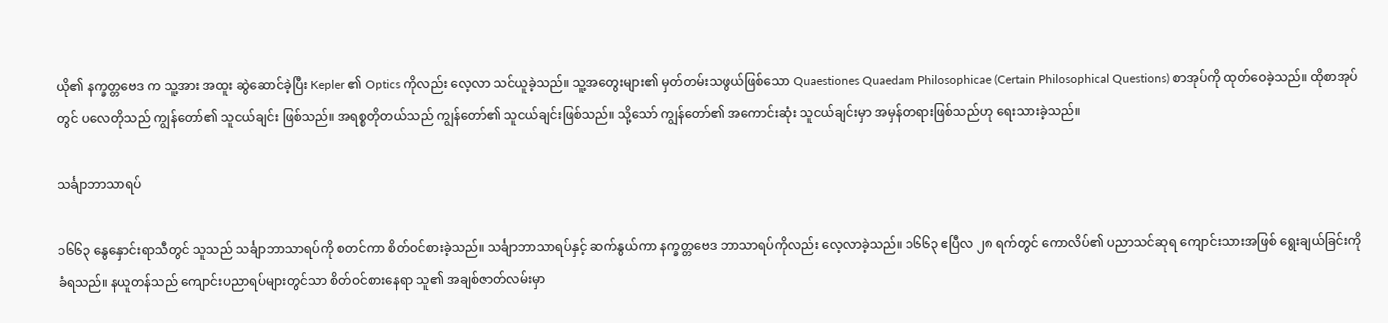ယို၏ နက္ခတ္တဗေဒ က သူ့အား အထူး ဆွဲဆောင်ခဲ့ပြီး Kepler ၏ Optics ကိုလည်း လေ့လာ သင်ယူခဲ့သည်။ သူ့အတွေးများ၏ မှတ်တမ်းသဖွယ်ဖြစ်သော Quaestiones Quaedam Philosophicae (Certain Philosophical Questions) စာအုပ်ကို ထုတ်ဝေခဲ့သည်။ ထိုစာအုပ်တွင် ပလေတိုသည် ကျွန်တော်၏ သူငယ်ချင်း ဖြစ်သည်။ အရစ္စတိုတယ်သည် ကျွန်တော်၏ သူငယ်ချင်းဖြစ်သည်။ သို့သော် ကျွန်တော်၏ အကောင်းဆုံး သူငယ်ချင်းမှာ အမှန်တရားဖြစ်သည်ဟု ရေးသားခဲ့သည်။

သင်္ချာဘာသာရပ်

၁၆၆၃ နွေနှောင်းရာသီတွင် သူသည် သင်္ချာဘာသာရပ်ကို စတင်ကာ စိတ်ဝင်စားခဲ့သည်။ သင်္ချာဘာသာရပ်နှင့် ဆက်နွယ်ကာ နက္ခတ္တဗေဒ ဘာသာရပ်ကိုလည်း လေ့လာခဲ့သည်။ ၁၆၆၃ ဧပြီလ ၂၈ ရက်တွင် ကောလိပ်၏ ပညာသင်ဆုရ ကျောင်းသားအဖြစ် ရွေးချယ်ခြင်းကို ခံရသည်။ နယူတန်သည် ကျောင်းပညာရပ်များတွင်သာ စိတ်ဝင်စားနေရာ သူ၏ အချစ်ဇာတ်လမ်းမှာ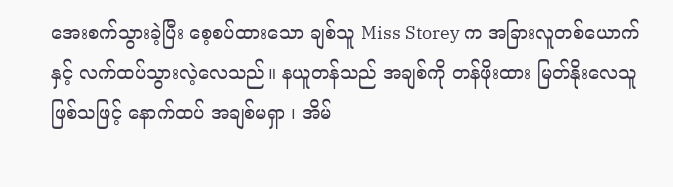အေးစက်သွားခဲ့ပြီး စေ့စပ်ထားသော ချစ်သူ Miss Storey က အခြားလူတစ်ယောက်နှင့် လက်ထပ်သွားလဲ့လေသည်။ နယူတန်သည် အချစ်ကို တန်ဖိုးထား မြတ်နိုးလေသူ ဖြစ်သဖြင့် နောက်ထပ် အချစ်မရှာ ၊ အိမ်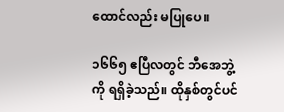ထောင်လည်း မပြုပေ။

၁၆၆၅ ဧပြီလတွင် ဘီအေဘွဲ့ကို ရရှိခဲ့သည်။ ထိုနှစ်တွင်ပင်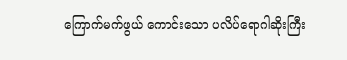ကြောက်မက်ဖွယ် ကောင်းသော ပလိပ်ရောဂါဆိုးကြီး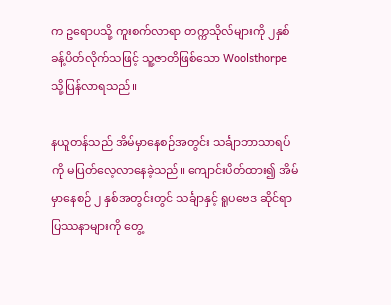က ဥရောပသို့ ကူးစက်လာရာ တက္ကသိုလ်များကို ၂နှစ်ခန့်ပိတ်လိုက်သဖြင့် သူ့ဇာတိဖြစ်သော Woolsthorpe သို့ပြန်လာရသည်။

နယူတန်သည် အိမ်မှာနေစဉ်အတွင်း သင်္ချာဘာသာရပ်ကို မပြတ်လေ့လာနေခဲ့သည်။ ကျောင်းပိတ်ထား၍ အိမ်မှာနေစဉ် ၂ နှစ်အတွင်းတွင် သင်္ချာနှင့် ရူပဗေဒ ဆိုင်ရာ ပြဿနာများကို တွေ့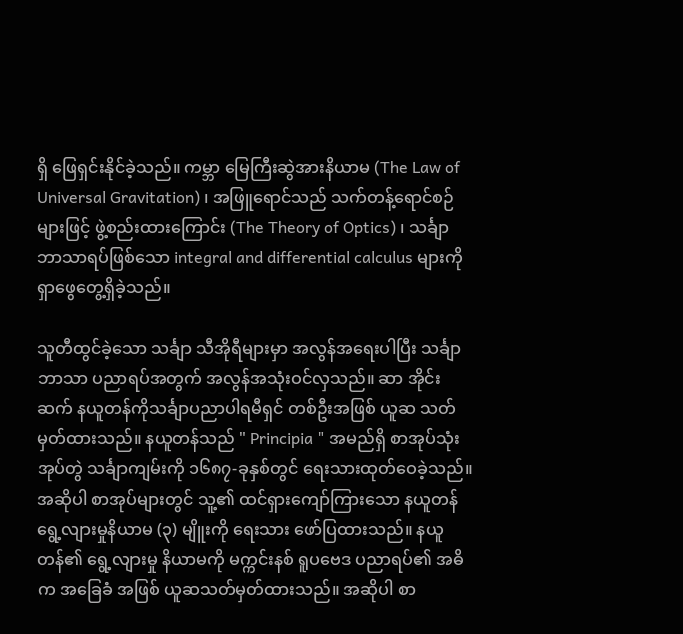ရှိ ဖြေရှင်းနိုင်ခဲ့သည်။ ကမ္ဘာ မြေကြီးဆွဲအားနိယာမ (The Law of Universal Gravitation) ၊ အဖြူရောင်သည် သက်တန့်ရောင်စဉ်များဖြင့် ဖွဲ့စည်းထားကြောင်း (The Theory of Optics) ၊ သင်္ချာဘာသာရပ်ဖြစ်သော integral and differential calculus များကို ရှာဖွေတွေ့ရှိခဲ့သည်။

သူတီထွင်ခဲ့သော သင်္ချာ သီအိုရီများမှာ အလွန်အရေးပါပြီး သင်္ချာဘာသာ ပညာရပ်အတွက် အလွန်အသုံးဝင်လှသည်။ ဆာ အိုင်းဆက် နယူတန်ကိုသင်္ချာပညာပါရမီရှင် တစ်ဦးအဖြစ် ယူဆ သတ်မှတ်ထားသည်။ နယူတန်သည် " Principia " အမည်ရှိ စာအုပ်သုံးအုပ်တွဲ သင်္ချာကျမ်းကို ၁၆၈၇-ခုနှစ်တွင် ရေးသားထုတ်ဝေခဲ့သည်။ အဆိုပါ စာအုပ်များတွင် သူ့၏ ထင်ရှားကျော်ကြားသော နယူတန် ရွေ့လျားမှုနိယာမ (၃) မျိူးကို ရေးသား ဖော်ပြထားသည်။ နယူတန်၏ ရွေ့လျားမှု နိယာမကို မက္ကင်းနစ် ရူပဗေဒ ပညာရပ်၏ အဓိက အခြေခံ အဖြစ် ယူဆသတ်မှတ်ထားသည်။ အဆိုပါ စာ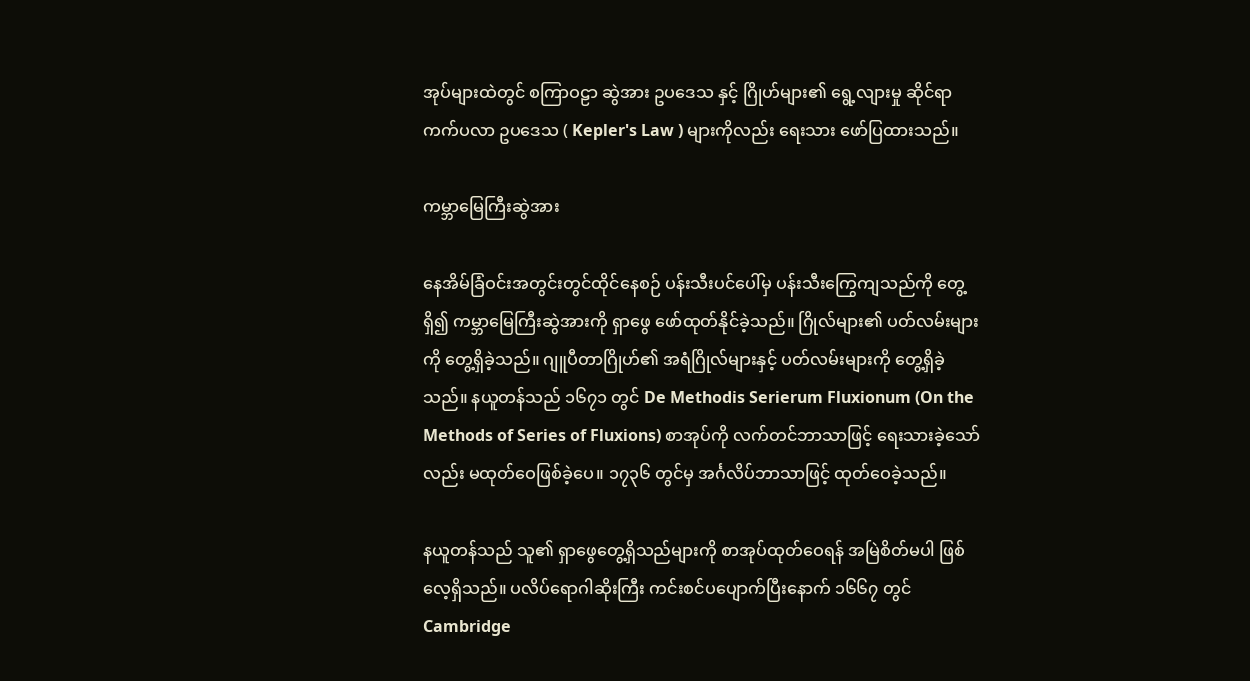အုပ်များထဲတွင် စကြာဝဠာ ဆွဲအား ဥပဒေသ နှင့် ဂြိုဟ်များ၏ ရွေ့လျားမှု ဆိုင်ရာ ကက်ပလာ ဥပဒေသ ( Kepler's Law ) များကိုလည်း ရေးသား ဖော်ပြထားသည်။

ကမ္ဘာမြေကြီးဆွဲအား

နေအိမ်ခြံဝင်းအတွင်းတွင်ထိုင်နေစဉ် ပန်းသီးပင်ပေါ်မှ ပန်းသီးကြွေကျသည်ကို တွေ့ရှိ၍ ကမ္ဘာမြေကြီးဆွဲအားကို ရှာဖွေ ဖော်ထုတ်နိုင်ခဲ့သည်။ ဂြိုလ်များ၏ ပတ်လမ်းများကို တွေ့ရှိခဲ့သည်။ ဂျူပီတာဂြိုဟ်၏ အရံဂြိုလ်များနှင့် ပတ်လမ်းများကို တွေ့ရှိခဲ့သည်။ နယူတန်သည် ၁၆၇၁ တွင် De Methodis Serierum Fluxionum (On the Methods of Series of Fluxions) စာအုပ်ကို လက်တင်ဘာသာဖြင့် ရေးသားခဲ့သော်လည်း မထုတ်ဝေဖြစ်ခဲ့ပေ။ ၁၇၃၆ တွင်မှ အင်္ဂလိပ်ဘာသာဖြင့် ထုတ်ဝေခဲ့သည်။

နယူတန်သည် သူ၏ ရှာဖွေတွေ့ရှိသည်များကို စာအုပ်ထုတ်ဝေရန် အမြဲစိတ်မပါ ဖြစ်လေ့ရှိသည်။ ပလိပ်ရောဂါဆိုးကြီး ကင်းစင်ပပျောက်ပြီးနောက် ၁၆၆၇ တွင် Cambridge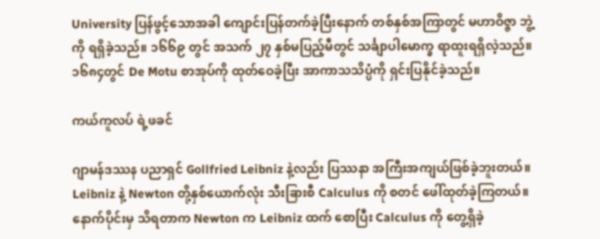University ပြန်ဖွင့်သောအခါ ကျောင်းပြန်တက်ခဲ့ပြီးနောက် တစ်နှစ်အကြာတွင် မဟာဝိဇ္ဇာ ဘွဲ့ကို ရရှိခဲ့သည်။ ၁၆၆၉ တွင် အသက် ၂၇ နှစ်မပြည့်မီတွင် သင်္ချာပါမောက္ခ ရာထူးရရှိလဲ့သည်။ ၁၆၈၄တွင် De Motu စာအုပ်ကို ထုတ်ဝေခဲ့ပြီး အာကာသသိပ္ပံကို ရှင်းပြနိုင်ခဲ့သည်။

ကယ်ကူလပ် ရဲ့ဖခင်

ဂျာမန်ဒဿန ပညာရှင် Gollfried Leibniz နဲ့လည်း ပြဿနာ အကြီးအကျယ်ဖြစ်ခဲ့ဘူးတယ်။ Leibniz နဲ့ Newton တို့နှစ်ယောက်လုံး သီးခြားစီ Calculus ကို စတင် ဖေါ်ထုတ်ခဲ့ကြတယ်။ နောက်ပိုင်းမှ သိရတာက Newton က Leibniz ထက် စောပြီး Calculus ကို တွေ့ရှိခဲ့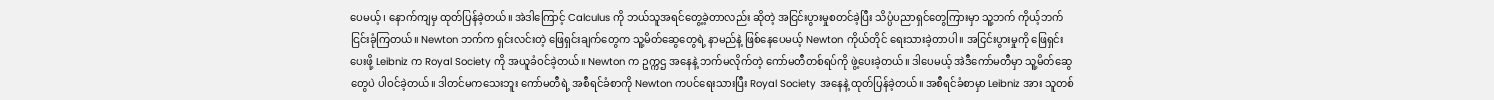ပေမယ့်၊ နောက်ကျမှ ထုတ်ပြန်ခဲ့တယ်။ အဲဒါကြောင့် Calculus ကို ဘယ်သူအရင်တွေ့ခဲ့တာလည်း ဆိုတဲ့ အငြင်းပွားမှုစတင်ခဲ့ပြီး သိပ္ပံပညာရှင်တွေကြားမှာ သူ့ဘက် ကိုယ့်ဘက် ငြင်းခုံကြတယ်။ Newton ဘက်က ရှင်းလင်းတဲ့ ဖြေရှင်းချက်တွေက သူ့မိတ်ဆွေတွေရဲ့ နာမည်နဲ့ ဖြစ်နေပေမယ့် Newton ကိုယ်တိုင် ရေးသားခဲ့တာပါ။ အငြင်းပွားမှုကို ဖြေရှင်းပေးဖို့ Leibniz က Royal Society ကို အယူခံဝင်ခဲ့တယ်။ Newton က ဥက္ကဌ အနေနဲ့ ဘက်မလိုက်တဲ့ ကော်မတီတစ်ရပ်ကို ဖွဲ့ပေးခဲ့တယ်။ ဒါပေမယ့် အဲဒီကော်မတီမှာ သူ့မိတ်ဆွေတွေပဲ ပါဝင်ခဲ့တယ်။ ဒါတင်မကသေးဘူး ကော်မတီရဲ့ အစီရင်ခံစာကို Newton ကပင်ရေးသားပြီး Royal Society အနေနဲ့ ထုတ်ပြန်ခဲ့တယ်။ အစီရင်ခံစာမှာ Leibniz အား သူတစ်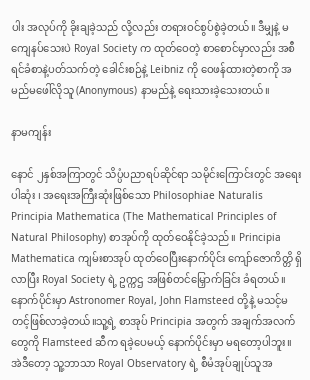ပါး အလုပ်ကို ခိုးချခဲ့သည် လို့လည်း တရားဝင်စွပ်စွဲခဲ့တယ်။ ဒီမျှနဲ့ မကျေနပ်သေးပဲ Royal Society က ထုတ်ဝေတဲ့ စာစောင်မှာလည်း အစီရင်ခံစာနဲ့ပတ်သက်တဲ့ ခေါင်းစဉ်နဲ့ Leibniz ကို ဝေဖန်ထားတဲ့စာကို အမည်မဖေါ်လိုသူ (Anonymous) နာမည်နဲ့ ရေးသားခဲ့သေးတယ်။

နာမကျန်း

နောင် ၂နှစ်အကြာတွင် သိပ္ပံပညာရပ်ဆိုင်ရာ သမိုင်းကြောင်းတွင် အရေးပါဆုံး ၊ အရေးအကြီးဆုံးဖြစ်သော Philosophiae Naturalis Principia Mathematica (The Mathematical Principles of Natural Philosophy) စာအုပ်ကို ထုတ်ဝေနိုင်ခဲ့သည်။ Principia Mathematica ကျမ်းစာအုပ် ထုတ်ဝေပြီးနောက်ပိုင်း ကျော်ဇောကိတ္တိ ရှိလာပြီး Royal Society ရဲ့ ဥက္ကဌ အဖြစ်တင်မြှောက်ခြင်း ခံရတယ်။ နောက်ပိုင်းမှာ Astronomer Royal, John Flamsteed တို့နဲ့ မသင့်မတင့်ဖြစ်လာခဲ့တယ်။သူ့ရဲ့ စာအုပ် Principia အတွက် အချက်အလက်တွေကို Flamsteed ဆီက ရခဲ့ပေမယ့် နောက်ပိုင်းမှာ မရတော့ပါဘူး။ အဲဒီတော့ သူ့ဘာသာ Royal Observatory ရဲ့ စီမံအုပ်ချုပ်သူအ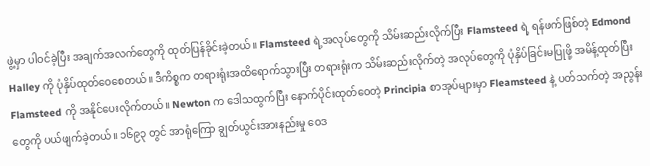ဖွဲ့မှာ ပါဝင်ခဲ့ပြီး အချက်အလက်တွေကို ထုတ်ပြန်ခိုင်းခဲ့တယ်။ Flamsteed ရဲ့အလုပ်တွေကို သိမ်းဆည်းလိုက်ပြီး Flamsteed ရဲ့ ရန်ဖက်ဖြစ်တဲ့ Edmond Halley ကို ပုံနှိပ်ထုတ်ဝေစေတယ်။ ဒီကိစ္စက တရားရုံးအထိရောက်သွားပြီး တရားရုံးက သိမ်းဆည်းလိုက်တဲ့ အလုပ်တွေကို ပုံနှိပ်ခြင်းမပြုဖို့ အမိန့်ထုတ်ပြီး Flamsteed ကို အနိုင်ပေးလိုက်တယ်။ Newton က ဒေါသထွက်ပြီး နောက်ပိုင်းထုတ်ဝေတဲ့ Principia စာအုပ်များမှာ Fleamsteed နဲ့ ပတ်သက်တဲ့ အညွန်းတွေကို ပယ်ဖျက်ခဲ့တယ်။ ၁၆၉၃ တွင် အာရုံကြော ချွတ်ယွင်းအားနည်းမှု ဝေဒ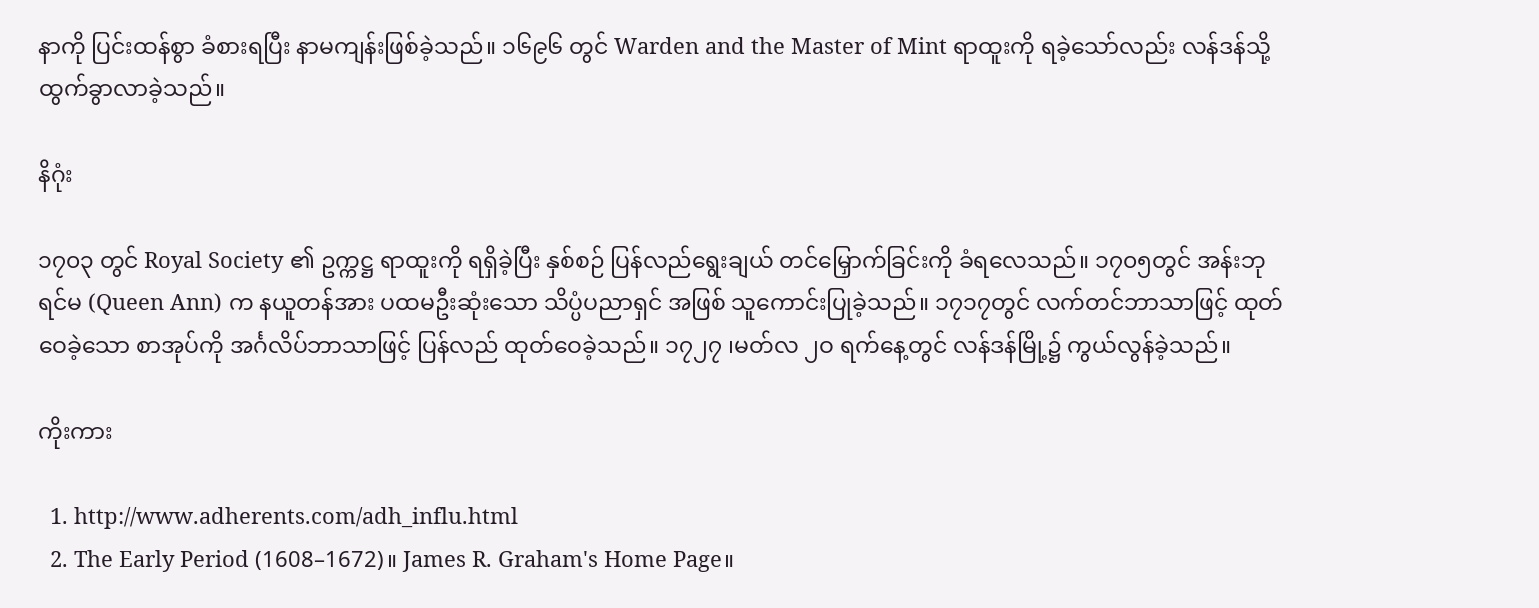နာကို ပြင်းထန်စွာ ခံစားရပြီး နာမကျန်းဖြစ်ခဲ့သည်။ ၁၆၉၆ တွင် Warden and the Master of Mint ရာထူးကို ရခဲ့သော်လည်း လန်ဒန်သို့ ထွက်ခွာလာခဲ့သည်။

နိဂုံး

၁၇၀၃ တွင် Royal Society ၏ ဥက္ကဋ္ဌ ရာထူးကို ရရှိခဲ့ပြီး နှစ်စဉ် ပြန်လည်ရွေးချယ် တင်မြှောက်ခြင်းကို ခံရလေသည်။ ၁၇၀၅တွင် အန်းဘုရင်မ (Queen Ann) က နယူတန်အား ပထမဦးဆုံးသော သိပ္ပံပညာရှင် အဖြစ် သူကောင်းပြုခဲ့သည်။ ၁၇၁၇တွင် လက်တင်ဘာသာဖြင့် ထုတ်ဝေခဲ့သော စာအုပ်ကို အင်္ဂလိပ်ဘာသာဖြင့် ပြန်လည် ထုတ်ဝေခဲ့သည်။ ၁၇၂၇ ၊မတ်လ ၂ဝ ရက်နေ့တွင် လန်ဒန်မြို့၌ ကွယ်လွန်ခဲ့သည်။

ကိုးကား

  1. http://www.adherents.com/adh_influ.html
  2. The Early Period (1608–1672)။ James R. Graham's Home Page။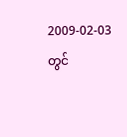2009-02-03 တွင်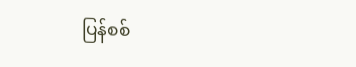ပြန်စစ်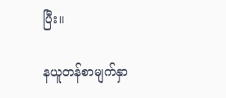ပြီး။

နယူတန်စာမျက်နှာ